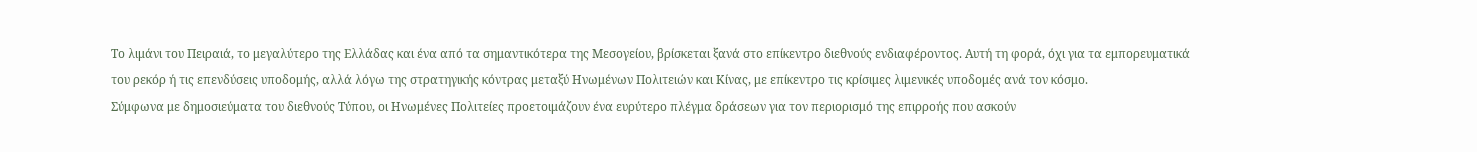Το λιμάνι του Πειραιά, το μεγαλύτερο της Ελλάδας και ένα από τα σημαντικότερα της Μεσογείου, βρίσκεται ξανά στο επίκεντρο διεθνούς ενδιαφέροντος. Αυτή τη φορά, όχι για τα εμπορευματικά του ρεκόρ ή τις επενδύσεις υποδομής, αλλά λόγω της στρατηγικής κόντρας μεταξύ Ηνωμένων Πολιτειών και Κίνας, με επίκεντρο τις κρίσιμες λιμενικές υποδομές ανά τον κόσμο.
Σύμφωνα με δημοσιεύματα του διεθνούς Τύπου, οι Ηνωμένες Πολιτείες προετοιμάζουν ένα ευρύτερο πλέγμα δράσεων για τον περιορισμό της επιρροής που ασκούν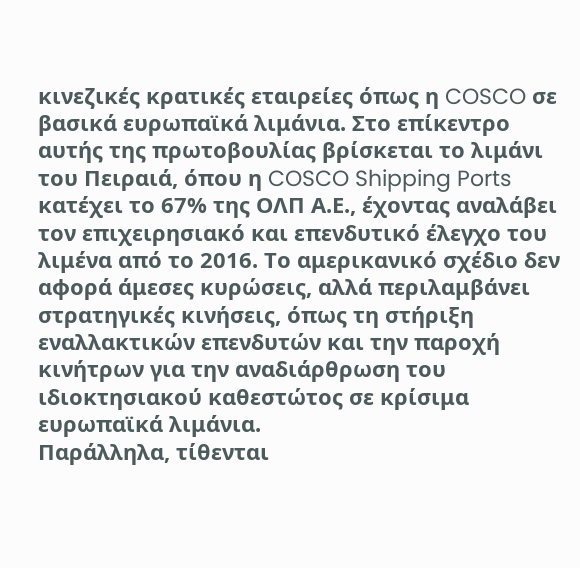κινεζικές κρατικές εταιρείες όπως η COSCO σε βασικά ευρωπαϊκά λιμάνια. Στο επίκεντρο αυτής της πρωτοβουλίας βρίσκεται το λιμάνι του Πειραιά, όπου η COSCO Shipping Ports κατέχει το 67% της ΟΛΠ Α.Ε., έχοντας αναλάβει τον επιχειρησιακό και επενδυτικό έλεγχο του λιμένα από το 2016. Το αμερικανικό σχέδιο δεν αφορά άμεσες κυρώσεις, αλλά περιλαμβάνει στρατηγικές κινήσεις, όπως τη στήριξη εναλλακτικών επενδυτών και την παροχή κινήτρων για την αναδιάρθρωση του ιδιοκτησιακού καθεστώτος σε κρίσιμα ευρωπαϊκά λιμάνια.
Παράλληλα, τίθενται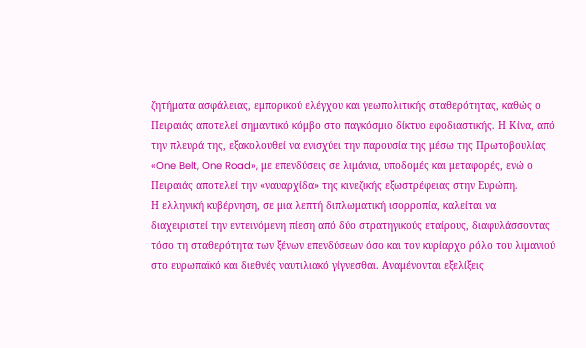ζητήματα ασφάλειας, εμπορικού ελέγχου και γεωπολιτικής σταθερότητας, καθώς ο Πειραιάς αποτελεί σημαντικό κόμβο στο παγκόσμιο δίκτυο εφοδιαστικής. Η Κίνα, από την πλευρά της, εξακολουθεί να ενισχύει την παρουσία της μέσω της Πρωτοβουλίας «One Belt, One Road», με επενδύσεις σε λιμάνια, υποδομές και μεταφορές, ενώ ο Πειραιάς αποτελεί την «ναυαρχίδα» της κινεζικής εξωστρέφειας στην Ευρώπη.
Η ελληνική κυβέρνηση, σε μια λεπτή διπλωματική ισορροπία, καλείται να διαχειριστεί την εντεινόμενη πίεση από δύο στρατηγικούς εταίρους, διαφυλάσσοντας τόσο τη σταθερότητα των ξένων επενδύσεων όσο και τον κυρίαρχο ρόλο του λιμανιού στο ευρωπαϊκό και διεθνές ναυτιλιακό γίγνεσθαι. Αναμένονται εξελίξεις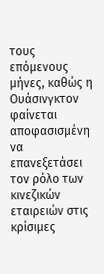τους επόμενους μήνες, καθώς η Ουάσινγκτον φαίνεται αποφασισμένη να επανεξετάσει τον ρόλο των κινεζικών εταιρειών στις κρίσιμες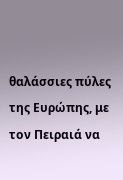θαλάσσιες πύλες της Ευρώπης, με τον Πειραιά να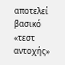αποτελεί βασικό «τεστ αντοχής»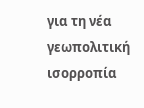για τη νέα γεωπολιτική ισορροπία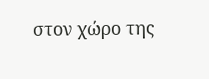στον χώρο της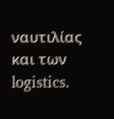ναυτιλίας και των logistics.